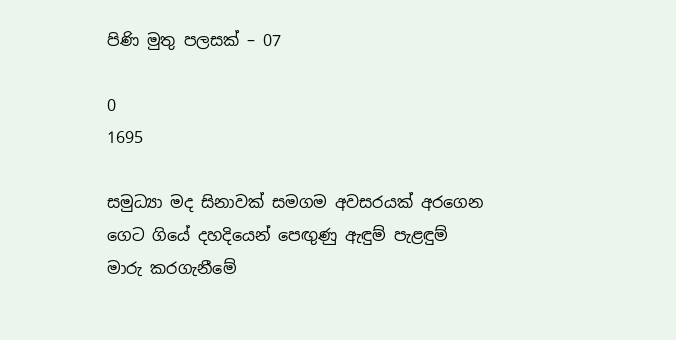පිණි මුතු පලසක් – 07

0
1695

සමුධ්‍යා මද සිනාවක් සමගම අවසරයක් අරගෙන ගෙට ගියේ දහදියෙන් පෙඟුණු ඇඳුම් පැළඳුම් මාරු කරගැනීමේ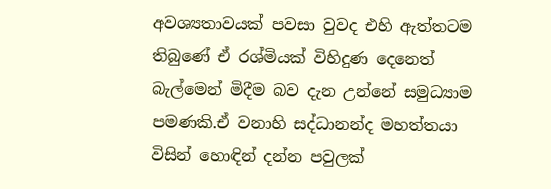අවශ්‍යතාවයක් පවසා වුවද එහි ඇත්තටම තිබුණේ ඒ රශ්මියක් විහිදුණ දෙනෙත් බැල්මෙන් මිදීම බව දැන උන්නේ සමුධ්‍යාම පමණකි.ඒ වනාහි සද්ධානන්ද මහත්තයා විසින් හොඳින් දන්න පවුලක්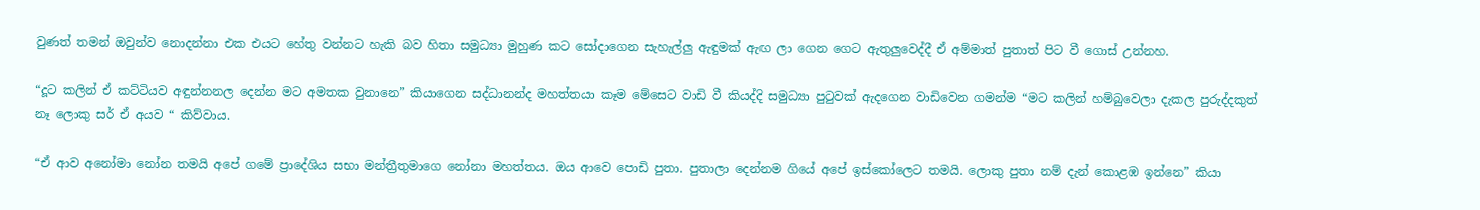වුණත් තමන් ඔවුන්ව නොදන්නා එක එයට හේතු වන්නට හැකි බව හිතා සමුධ්‍යා මුහුණ කට සෝදාගෙන සැහැල්ලු ඇඳුමක් ඇඟ ලා ගෙන ගෙට ඇතුලුවෙද්දී ඒ අම්මාත් පුතාත් පිට වී ගොස් උන්නහ.

“දූට කලින් ඒ කට්ටියව අඳුන්නනල දෙන්න මට අමතක වුනානෙ” කියාගෙන සද්ධානන්ද මහත්තයා කෑම මේසෙට වාඩි වී කියද්දි සමුධ්‍යා පුටුවක් ඇදගෙන වාඩිවෙන ගමන්ම “මට කලින් හම්බුවෙලා දැකල පුරුද්දකුත් නෑ ලොකු සර් ඒ අයව “ කිව්වාය.

“ඒ ආව අනෝමා නෝන තමයි අපේ ගමේ ප්‍රාදේශිය සභා මන්ත්‍රීතුමාගෙ නෝනා මහත්තය. ඔය ආවෙ පොඩි පුතා. පුතාලා දෙන්නම ගියේ අපේ ඉස්කෝලෙට තමයි. ලොකු පුතා නම් දැන් කොළඹ ඉන්නෙ” කියා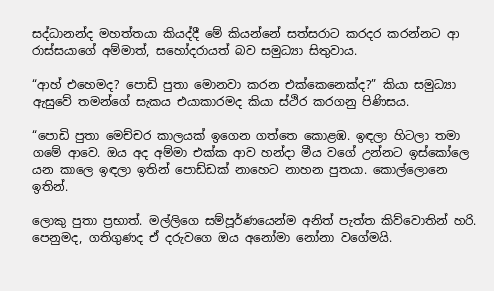සද්ධානන්ද මහත්තයා කියද්දී මේ කියන්නේ සත්සරාට කරදර කරන්නට ආ රාස්සයාගේ අම්මාත්, සහෝදරායත් බව සමුධ්‍යා සිතුවාය.

“ආහ් එහෙමද? පොඩි පුතා මොනවා කරන එක්කෙනෙක්ද?” කියා සමුධ්‍යා ඇසුවේ තමන්ගේ සැකය එයාකාරමද කියා ස්ථිර කරගනු පිණිසය.

“පොඩි පුතා මෙච්චර කාලයක් ඉගෙන ගත්තෙ කොළඹ. ඉඳලා හිටලා තමා ගමේ ආවෙ. ඔය අද අම්මා එක්ක ආව හන්දා මීය වගේ උන්නට ඉස්කෝලෙ යන කාලෙ ඉඳලා ඉතින් පොඩ්ඩක් නාහෙට නාහන පුතයා. කොල්ලොනෙ ඉතින්.

ලොකු පුතා ප්‍රභාත්. මල්ලිගෙ සම්පූර්ණයෙන්ම අනිත් පැත්ත කිව්වොතින් හරි. පෙනුමද, ගතිගුණද ඒ දරුවගෙ ඔය අනෝමා නෝනා වගේමයි.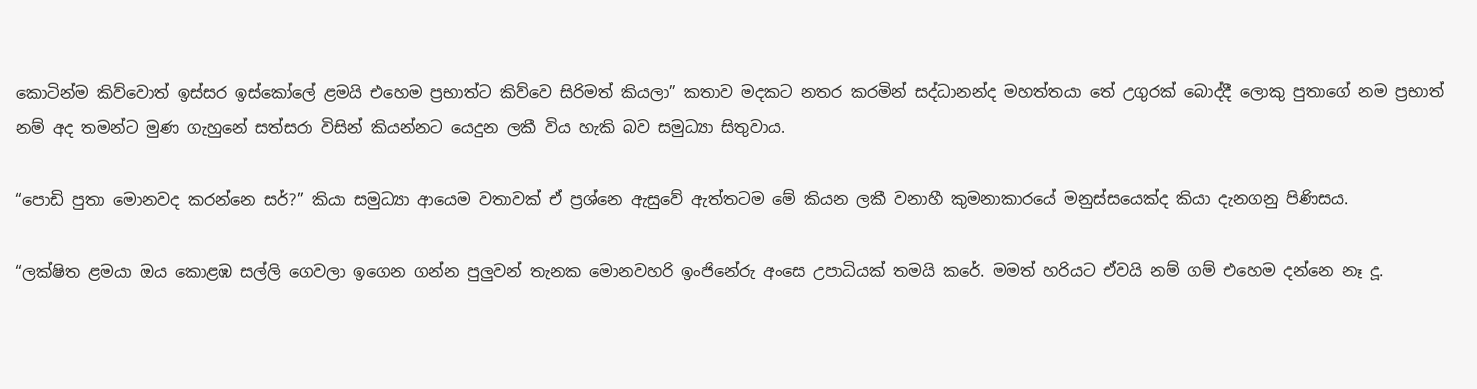කොටින්ම කිව්වොත් ඉස්සර ඉස්කෝලේ ළමයි එහෙම ප්‍රභාත්ට කිව්වෙ සිරිමත් කියලා” කතාව මදකට නතර කරමින් සද්ධානන්ද මහත්තයා තේ උගුරක් බොද්දී ලොකු පුතාගේ නම ප්‍රභාත් නම් අද තමන්ට මුණ ගැහුනේ සත්සරා විසින් කියන්නට යෙදුන ලකී විය හැකි බව සමුධ්‍යා සිතුවාය.

“පොඩි පුතා මොනවද කරන්නෙ සර්?” කියා සමුධ්‍යා ආයෙම වතාවක් ඒ ප්‍රශ්නෙ ඇසුවේ ඇත්තටම මේ කියන ලකී වනාහී කුමනාකාරයේ මනුස්සයෙක්ද කියා දැනගනු පිණිසය.

“ලක්ෂිත ළමයා ඔය කොළඹ සල්ලි ගෙවලා ඉගෙන ගන්න පුලුවන් තැනක මොනවහරි ඉංජිනේරු අංසෙ උපාධියක් තමයි කරේ. මමත් හරියට ඒවයි නම් ගම් එහෙම දන්නෙ නෑ දූ.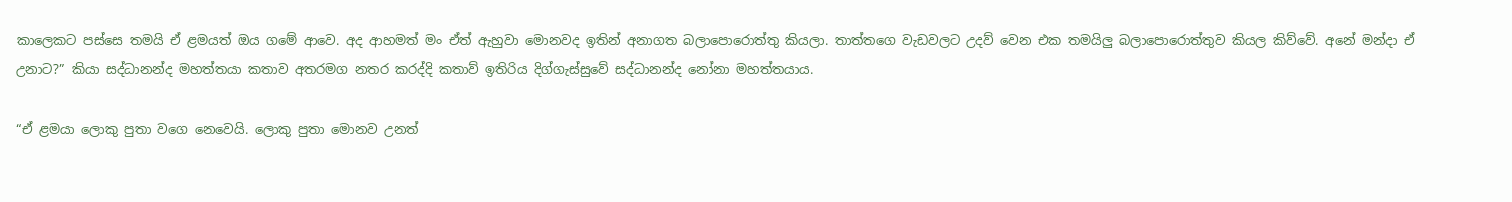කාලෙකට පස්සෙ තමයි ඒ ළමයත් ඔය ගමේ ආවෙ. අද ආහමත් මං ඒත් ඇහුවා මොනවද ඉතින් අනාගත බලාපොරොත්තු කියලා. තාත්තගෙ වැඩවලට උදව් වෙන එක තමයිලු බලාපොරොත්තුව කියල කිව්වේ. අනේ මන්දා ඒ උනාට?” කියා සද්ධානන්ද මහත්තයා කතාව අතරමග නතර කරද්දි කතාව් ඉතිරිය දිග්ගැස්සුවේ සද්ධානන්ද නෝනා මහත්තයාය.

“ඒ ළමයා ලොකු පුතා වගෙ නෙවෙයි. ලොකු පුතා මොනව උනත්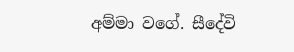අම්මා වගේ. සීදේවි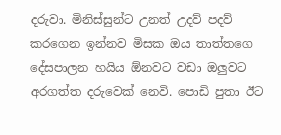දරුවා. මිනිස්සුන්ට උනත් උදව් පදව් කරගෙන ඉන්නව මිසක ඔය තාත්තගෙ දේසපාලන හයිය ඕනවට වඩා ඔලුවට අරගත්ත දරුවෙක් නෙවි. පොඩි පුතා ඊට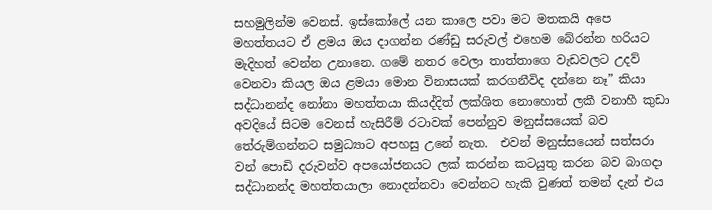සහමුලින්ම වෙනස්. ඉස්කෝලේ යන කාලෙ පවා මට මතකයි අපෙ මහත්තයට ඒ ළමය ඔය දාගන්න රණ්ඩු සරුවල් එහෙම බේරන්න හරියට මැදිහත් වෙන්න උනානෙ. ගමේ නතර වෙලා තාත්තාගෙ වැඩවලට උදව් වෙනවා කියල ඔය ළමයා මොන විනාසයක් කරගනීවිද දන්නෙ නෑ” කියා සද්ධානන්ද නෝනා මහත්තයා කියද්දිත් ලක්ශිත නොහොත් ලකී වනාහී කුඩා අවදියේ සිටම වෙනස් හැසිරීම් රටාවක් පෙන්නුව මනුස්සයෙක් බව තේරුම්ගන්නට සමුධ්‍යාට අපහසු උනේ නැත.  එවන් මනුස්සයෙන් සත්සරා වන් පොඩි දරුවන්ව අපයෝජනයට ලක් කරන්න කටයුතු කරන බව බාගදා සද්ධානන්ද මහත්තයාලා නොදන්නවා වෙන්නට හැකි වුණත් තමන් දැන් එය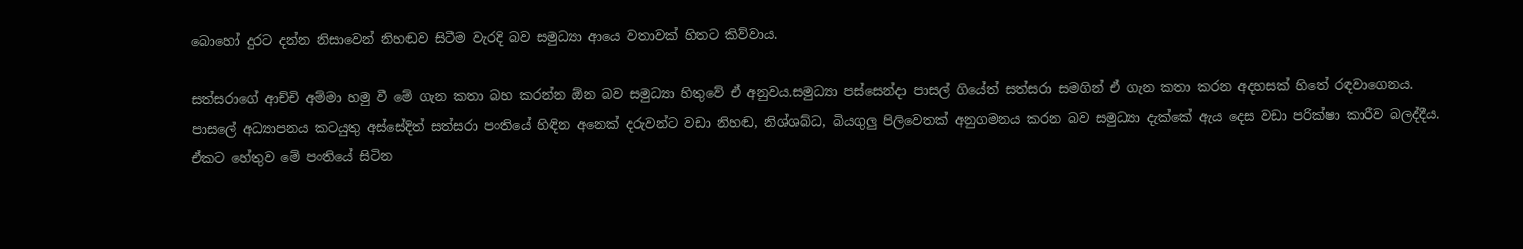බොහෝ දුරට දන්න නිසාවෙන් නිහඬව සිටීම වැරදි බව සමුධ්‍යා ආයෙ වතාවක් හිතට කිව්වාය.

සත්සරාගේ ආච්චි අම්මා හමු වී මේ ගැන කතා බහ කරන්න ඕන බව සමුධ්‍යා හිතුවේ ඒ අනුවය.සමුධ්‍යා පස්සෙන්දා පාසල් ගියේත් සත්සරා සමගින් ඒ ගැන කතා කරන අදහසක් හිතේ රඳවාගෙනය. පාසලේ අධ්‍යාපනය කටයුතු අස්සේදිත් සත්සරා පංතියේ හිඳින අනෙක් දරුවන්ට වඩා නිහඬ, නිශ්ශබ්ධ, බියගුලු පිලිවෙතක් අනුගමනය කරන බව සමුධ්‍යා දැක්කේ ඇය දෙස වඩා පරික්ෂා කාරීව බලද්දීය. ඒකට හේතුව මේ පංතියේ සිටින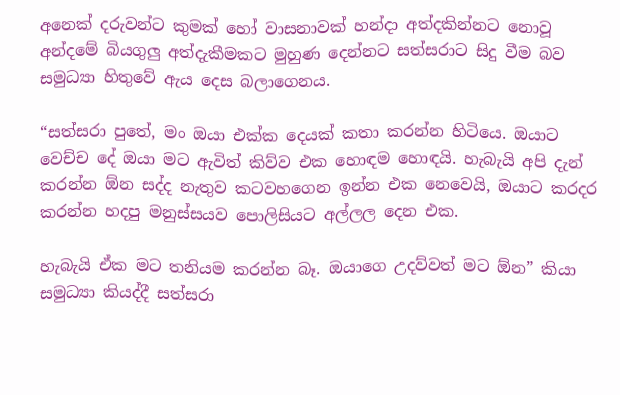අනෙක් දරුවන්ට කුමක් හෝ වාසනාවක් හන්දා අත්දකින්නට නොවූ අන්දමේ බියගුලු අත්දැකීමකට මුහුණ දෙන්නට සත්සරාට සිදු වීම බව සමුධ්‍යා හිතුවේ ඇය දෙස බලාගෙනය.

“සත්සරා පුතේ, මං ඔයා එක්ක දෙයක් කතා කරන්න හිටියෙ. ඔයාට වෙච්ච දේ ඔයා මට ඇවිත් කිව්ව එක හොඳම හොඳයි. හැබැයි අපි දැන් කරන්න ඕන සද්ද නැතුව කටවහගෙන ඉන්න එක නෙවෙයි, ඔයාට කරදර කරන්න හදපු මනුස්සයව පොලිසියට අල්ලල දෙන එක.

හැබැයි ඒක මට තනියම කරන්න බෑ. ඔයාගෙ උදව්වත් මට ඕන” කියා සමුධ්‍යා කියද්දී සත්සරා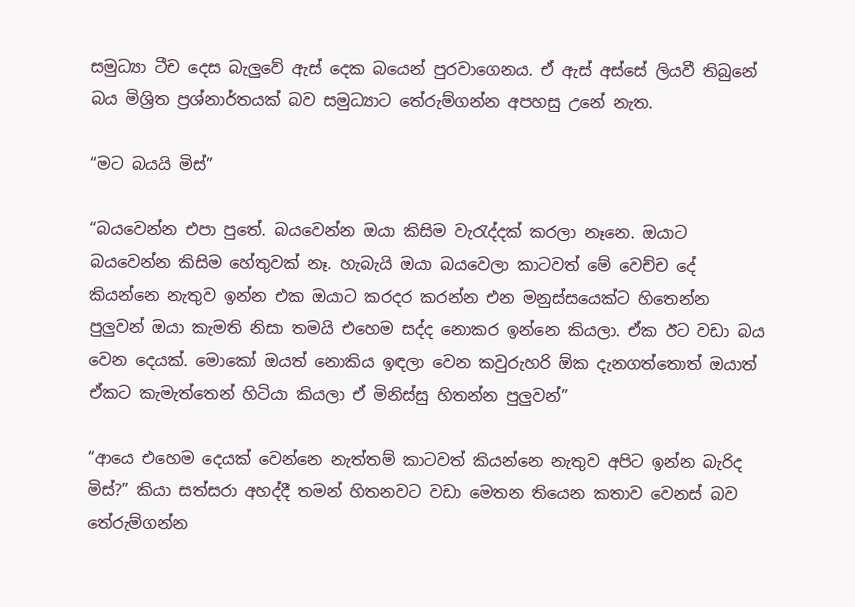සමුධ්‍යා ටීච දෙස බැලුවේ ඇස් දෙක බයෙන් පුරවාගෙනය. ඒ ඇස් අස්සේ ලියවී තිබුනේ බය මිශ්‍රිත ප්‍රශ්නාර්තයක් බව සමුධ්‍යාට තේරුම්ගන්න අපහසු උනේ නැත.

“මට බයයි මිස්”

“බයවෙන්න එපා පුතේ. බයවෙන්න ඔයා කිසිම වැරැද්දක් කරලා නෑනෙ. ඔයාට බයවෙන්න කිසිම හේතුවක් නෑ. හැබැයි ඔයා බයවෙලා කාටවත් මේ වෙච්ච දේ කියන්නෙ නැතුව ඉන්න එක ඔයාට කරදර කරන්න එන මනුස්සයෙක්ට හිතෙන්න පුලුවන් ඔයා කැමති නිසා තමයි එහෙම සද්ද නොකර ඉන්නෙ කියලා. ඒක ඊට වඩා බය වෙන දෙයක්. මොකෝ ඔයත් නොකිය ඉඳලා වෙන කවුරුහරි ඕක දැනගත්තොත් ඔයාත් ඒකට කැමැත්තෙන් හිටියා කියලා ඒ මිනිස්සු හිතන්න පුලුවන්”

“ආයෙ එහෙම දෙයක් වෙන්නෙ නැත්තම් කාටවත් කියන්නෙ නැතුව අපිට ඉන්න බැරිද මිස්?” කියා සත්සරා අහද්දී තමන් හිතනවට වඩා මෙතන තියෙන කතාව වෙනස් බව තේරුම්ගන්න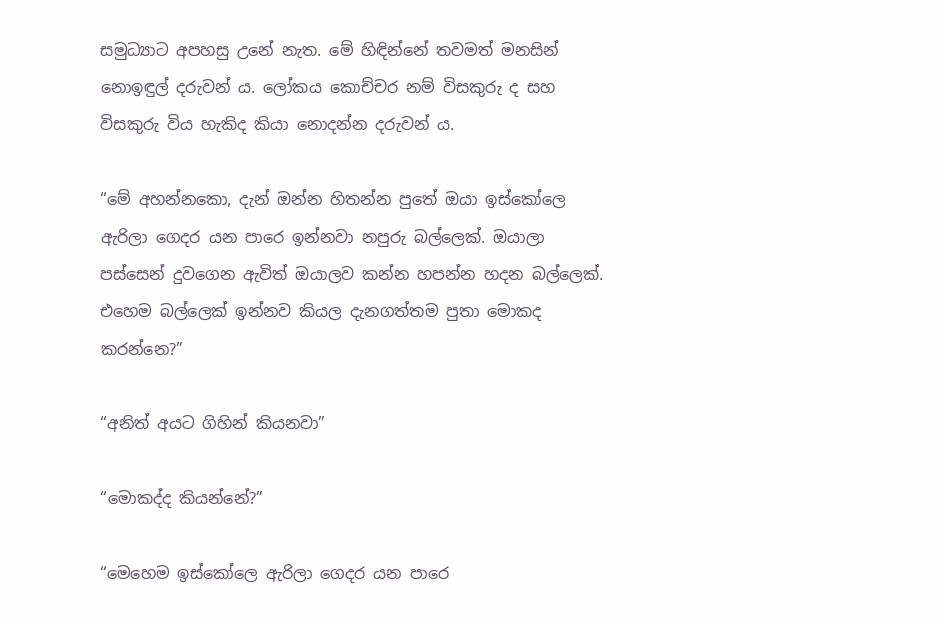සමුධ්‍යාට අපහසු උනේ නැත. මේ හිඳින්නේ තවමත් මනසින් නොඉඳුල් දරුවන් ය. ලෝකය කොච්චර නම් විසකුරු ද සහ විසකුරු විය හැකිද කියා නොදන්න දරුවන් ය.

“මේ අහන්නකො, දැන් ඔන්න හිතන්න පුතේ ඔයා ඉස්කෝලෙ ඇරිලා ගෙදර යන පාරෙ ඉන්නවා නපුරු බල්ලෙක්. ඔයාලා පස්සෙන් දුවගෙන ඇවිත් ඔයාලව කන්න හපන්න හදන බල්ලෙක්. එහෙම බල්ලෙක් ඉන්නව කියල දැනගත්තම පුතා මොකද කරන්නෙ?”

“අනිත් අයට ගිහින් කියනවා”

“මොකද්ද කියන්නේ?”

“මෙහෙම ඉස්කෝලෙ ඇරිලා ගෙදර යන පාරෙ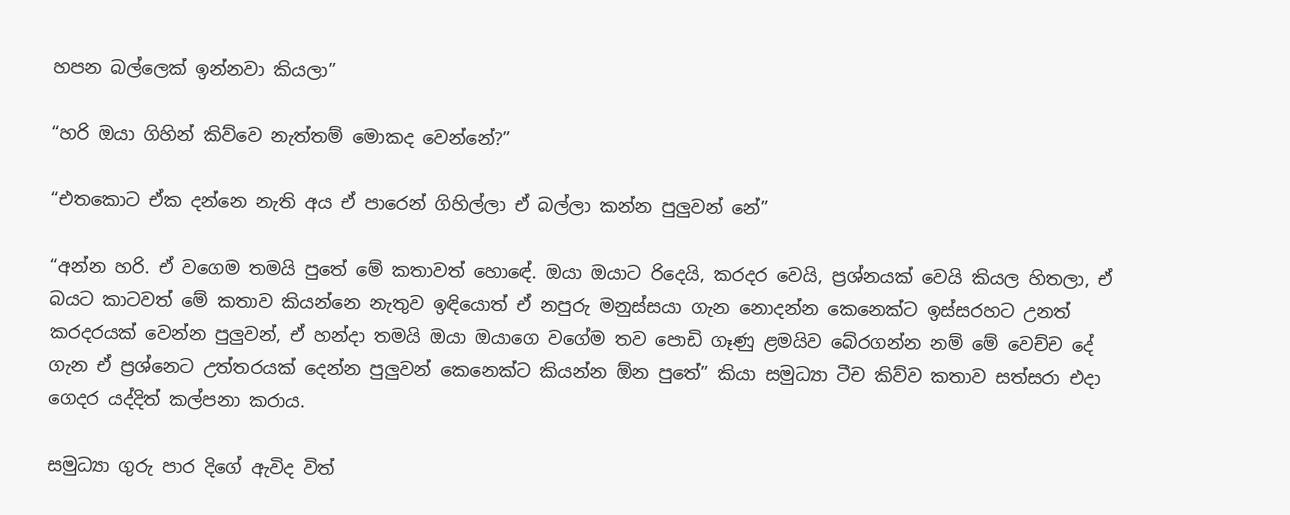හපන බල්ලෙක් ඉන්නවා කියලා”

“හරි ඔයා ගිහින් කිව්වෙ නැත්තම් මොකද වෙන්නේ?”

“එතකොට ඒක දන්නෙ නැති අය ඒ පාරෙන් ගිහිල්ලා ඒ බල්ලා කන්න පුලුවන් නේ”

“අන්න හරි. ඒ වගෙම තමයි පුතේ මේ කතාවත් හොඳේ. ඔයා ඔයාට රිදෙයි, කරදර වෙයි, ප්‍රශ්නයක් වෙයි කියල හිතලා, ඒ බයට කාටවත් මේ කතාව කියන්නෙ නැතුව ඉඳියොත් ඒ නපුරු මනුස්සයා ගැන නොදන්න කෙනෙක්ට ඉස්සරහට උනත් කරදරයක් වෙන්න පුලුවන්, ඒ හන්දා තමයි ඔයා ඔයාගෙ වගේම තව පොඩි ගෑණු ළමයිව බේරගන්න නම් මේ වෙච්ච දේ ගැන ඒ ප්‍රශ්නෙට උත්තරයක් දෙන්න පුලුවන් කෙනෙක්ට කියන්න ඕන පුතේ” කියා සමුධ්‍යා ටීච කිව්ව කතාව සත්සරා එදා ගෙදර යද්දිත් කල්පනා කරාය.

සමුධ්‍යා ගුරු පාර දිගේ ඇවිද විත්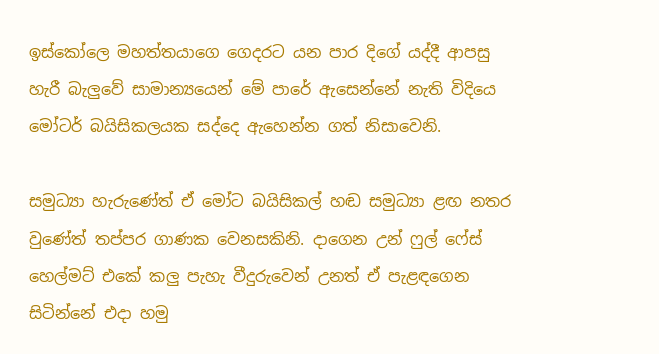ඉස්කෝලෙ මහත්තයාගෙ ගෙදරට යන පාර දිගේ යද්දී ආපසු හැරී බැලුවේ සාමාන්‍යයෙන් මේ පාරේ ඇසෙන්නේ නැති විදියෙ මෝටර් බයිසිකලයක සද්දෙ ඇහෙන්න ගත් නිසාවෙනි.

සමුධ්‍යා හැරුණේත් ඒ මෝට බයිසිකල් හඬ සමුධ්‍යා ළඟ නතර වුණේත් තප්පර ගාණක වෙනසකිනි. දාගෙන උන් ෆුල් ෆේස් හෙල්මට් එකේ කලු පැහැ වීදුරුවෙන් උනත් ඒ පැළඳගෙන සිටින්නේ එදා හමු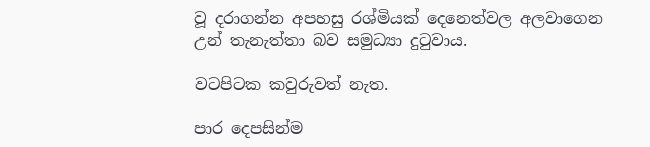වූ දරාගන්න අපහසු රශ්මියක් දෙනෙත්වල අලවාගෙන උන් තැනැත්තා බව සමුධ්‍යා දුටුවාය.

වටපිටක කවුරුවත් නැත.

පාර දෙපසින්ම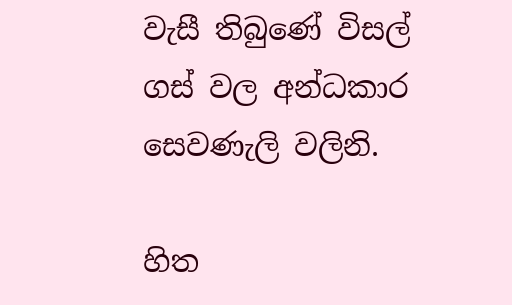වැසී තිබුණේ විසල් ගස් වල අන්ධකාර සෙවණැලි වලිනි.

හිත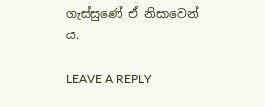ගැස්සුණේ ඒ නිසාවෙන් ය.

LEAVE A REPLY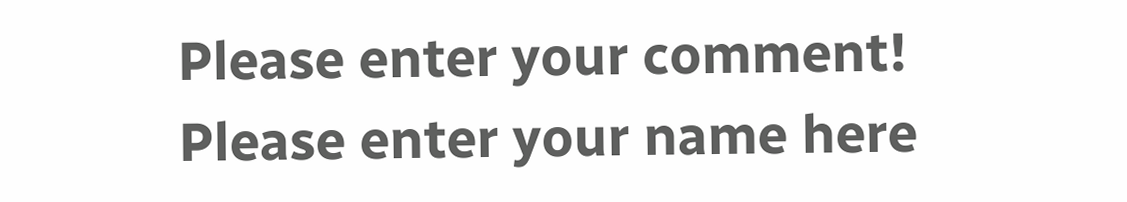Please enter your comment!
Please enter your name here